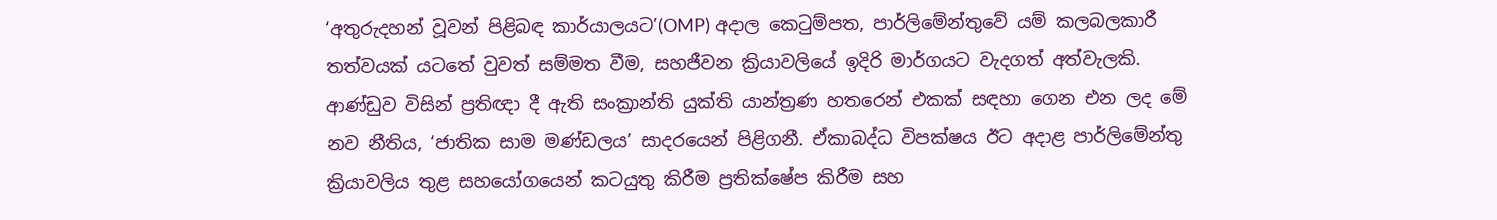‘අතුරුදහන් වූවන් පිළිබඳ කාර්යාලයට’(OMP) අදාල කෙටුම්පත, පාර්ලිමේන්තුවේ යම් කලබලකාරී තත්වයක් යටතේ වුවත් සම්මත වීම, සහජීවන ක්‍රියාවලියේ ඉදිරි මාර්ගයට වැදගත් අත්වැලකි. ආණ්ඩුව විසින් ප්‍රතිඥා දී ඇති සංක්‍රාන්ති යුක්ති යාන්ත්‍රණ හතරෙන් එකක් සඳහා ගෙන එන ලද මේ නව නීතිය, ‘ජාතික සාම මණ්ඩලය’ සාදරයෙන් පිළිගනී. ඒකාබද්ධ විපක්ෂය ඊට අදාළ පාර්ලිමේන්තු ක්‍රියාවලිය තුළ සහයෝගයෙන් කටයුතු කිරීම ප්‍රතික්ෂේප කිරීම සහ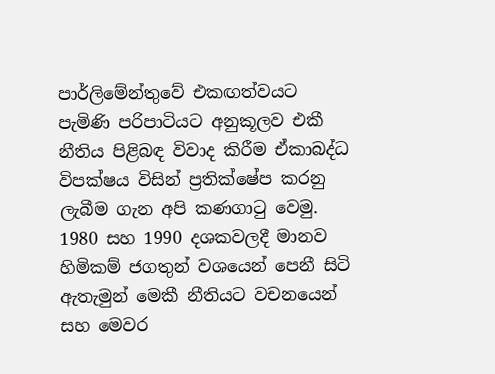පාර්ලිමේන්තුවේ එකඟත්වයට පැමිණි පරිපාටියට අනුකූලව එකී නීතිය පිළිබඳ විවාද කිරීම ඒකාබද්ධ විපක්ෂය විසින් ප්‍රතික්ෂේප කරනු ලැබීම ගැන අපි කණගාටු වෙමු. 1980 සහ 1990 දශකවලදී මානව හිමිකම් ජගතුන් වශයෙන් පෙනී සිටි ඇතැමුන් මෙකී නීතියට වචනයෙන් සහ මෙවර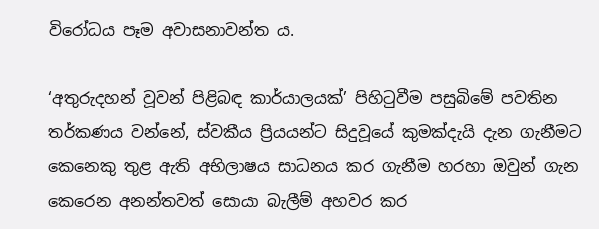විරෝධය පෑම අවාසනාවන්ත ය.

‘අතුරුදහන් වූවන් පිළිබඳ කාර්යාලයක්’ පිහිටුවීම පසුබිමේ පවතින තර්කණය වන්නේ, ස්වකීය ප්‍රියයන්ට සිදුවූයේ කුමක්දැයි දැන ගැනීමට කෙනෙකු තුළ ඇති අභිලාෂය සාධනය කර ගැනීම හරහා ඔවුන් ගැන කෙරෙන අනන්තවත් සොයා බැලීම් අහවර කර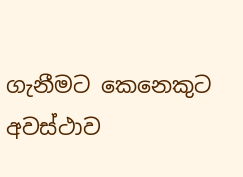ගැනීමට කෙනෙකුට අවස්ථාව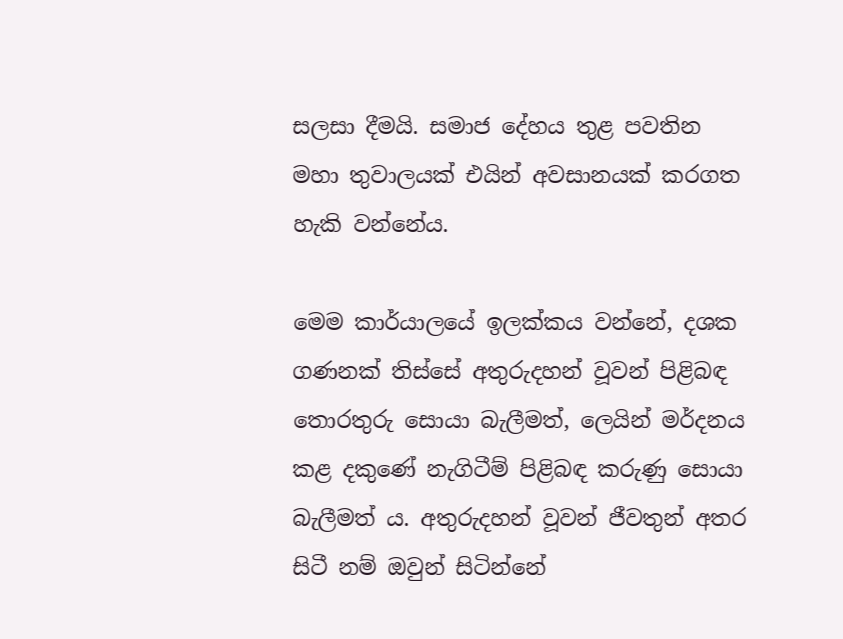සලසා දීමයි. සමාජ දේහය තුළ පවතින මහා තුවාලයක් එයින් අවසානයක් කරගත හැකි වන්නේය.

මෙම කාර්යාලයේ ඉලක්කය වන්නේ, දශක ගණනක් තිස්සේ අතුරුදහන් වූවන් පිළිබඳ තොරතුරු සොයා බැලීමත්, ලෙයින් මර්දනය කළ දකුණේ නැගිටීම් පිළිබඳ කරුණු සොයා බැලීමත් ය. අතුරුදහන් වූවන් ජීවතුන් අතර සිටී නම් ඔවුන් සිටින්නේ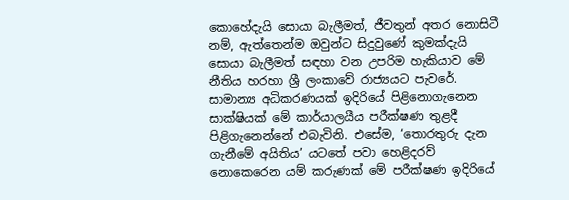කොහේදැයි සොයා බැලීමත්, ජීවතුන් අතර නොසිටී නම්, ඇත්තෙන්ම ඔවුන්ට සිදුවුණේ කුමක්දැයි සොයා බැලීමත් සඳහා වන උපරිම හැකියාව මේ නීතිය හරහා ශ්‍රී ලංකාවේ රාජ්‍යයට පැවරේ. සාමාන්‍ය අධිකරණයක් ඉදිරියේ පිළිනොගැනෙන සාක්ෂියක් මේ කාර්යාලයීය පරීක්ෂණ තුළදී පිළිගැනෙන්නේ එබැවිනි. එසේම, ‘තොරතුරු දැන ගැනීමේ අයිතිය’ යටතේ පවා හෙළිදරව් නොකෙරෙන යම් කරුණක් මේ පරීක්ෂණ ඉදිරියේ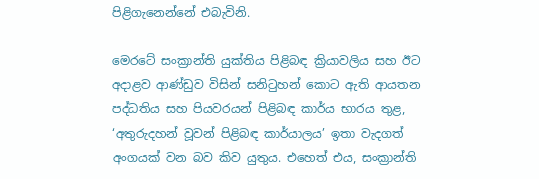පිළිගැනෙන්නේ එබැවිනි.

මෙරටේ සංක්‍රාන්ති යුක්තිය පිළිබඳ ක්‍රියාවලිය සහ ඊට අදාළව ආණ්ඩුව විසින් සනිටුහන් කොට ඇති ආයතන පද්ධතිය සහ පියවරයන් පිළිබඳ කාර්ය භාරය තුළ, ‘අතුරුදහන් වූවන් පිළිබඳ කාර්යාලය’ ඉතා වැදගත් අංගයක් වන බව කිව යුතුය. එහෙත් එය, සංක්‍රාන්ති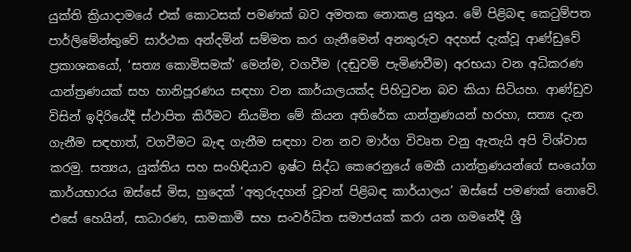යුක්ති ක්‍රියාදාමයේ එක් කොටසක් පමණක් බව අමතක නොකළ යුතුය. මේ පිළිබඳ කෙටුම්පත පාර්ලිමේන්තුවේ සාර්ථක අන්දමින් සම්මත කර ගැනීමෙන් අනතුරුව අදහස් දැක්වූ ආණ්ඩුවේ ප්‍රකාශකයෝ, ‘සත්‍ය කොමිසමක්’ මෙන්ම, වගවීම (දඬුවම් පැමිණවීම) අරභයා වන අධිකරණ යාන්ත්‍රණයක් සහ හානිපූරණය සඳහා වන කාර්යාලයක්ද පිහිටුවන බව කියා සිටියහ. ආණ්ඩුව විසින් ඉදිරියේදී ස්ථාපිත කිරීමට නියමිත මේ කියන අතිරේක යාන්ත්‍රණයන් හරහා, සත්‍ය දැන ගැනීම සඳහාත්, වගවීමට බැඳ ගැනීම සඳහා වන නව මාර්ග විවෘත වනු ඇතැයි අපි විශ්වාස කරමු. සත්‍යය, යුක්තිය සහ සංහිඳියාව ඉෂ්ට සිද්ධ කෙරෙනුයේ මෙකී යාන්ත්‍රණයන්ගේ සංයෝග කාර්යභාරය ඔස්සේ මිස, හුදෙක් ‘අතුරුදහන් වූවන් පිළිබඳ කාර්යාලය’ ඔස්සේ පමණක් නොවේ. එසේ හෙයින්, සාධාරණ, සාමකාමී සහ සංවර්ධිත සමාජයක් කරා යන ගමනේදී ශ්‍රී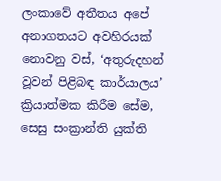ලංකාවේ අතීතය අපේ අනාගතයට අවහිරයක් නොවනු වස්, ‘අතුරුදහන් වූවන් පිළිබඳ කාර්යාලය’ ක්‍රියාත්මක කිරීම සේම, සෙසු සංක්‍රාන්ති යුක්ති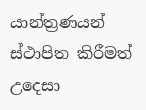යාන්ත්‍රණයන් ස්ථාපිත කිරීමත් උදෙසා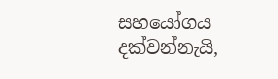සහයෝගය දක්වන්නැයි,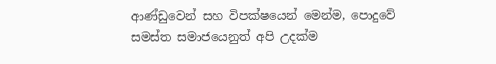ආණ්ඩුවෙන් සහ විපක්ෂයෙන් මෙන්ම, පොදුවේ සමස්ත සමාජයෙනුත් අපි උදක්ම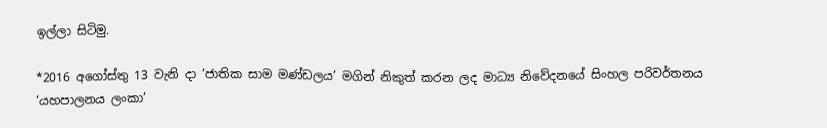ඉල්ලා සිටිමු.

*2016 අගෝස්තු 13 වැනි දා ‘ජාතික සාම මණ්ඩලය’ මගින් නිකුත් කරන ලද මාධ්‍ය නිවේදනයේ සිංහල පරිවර්තනය ‘යහපාලනය ලංකා’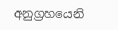අනුග්‍රහයෙනි